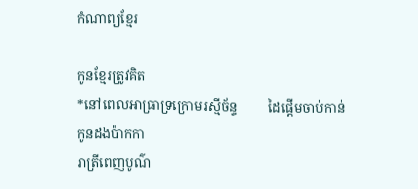កំណាព្យខ្មែរ

កូនខ្មែរត្រូវគិត
*នៅពេលអាធ្រាទ្រក្រោមរស្មីច័ន្ទ         ដៃផ្តើមចាប់កាន់កូនដងប៉ាកកា
រាត្រីពេញបូណ៌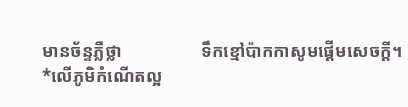មានច័ន្ទភ្លឺថ្លា                  ទឹកខ្មៅប៉ាកកាសូមផ្តើមសេចក្តី។
*លើភូមិកំណើតល្អ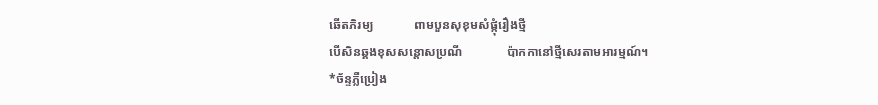ឆើតភិរម្យ             ពាមបួនសុខុមសំផ្កុំរឿងថ្មី
បើសិនឆ្គងខុសសន្តោសប្រណី              ប៉ាកកានៅថ្មីសេរតាមអារម្មណ៍។
*ច័ន្ទភ្លឺប្រៀង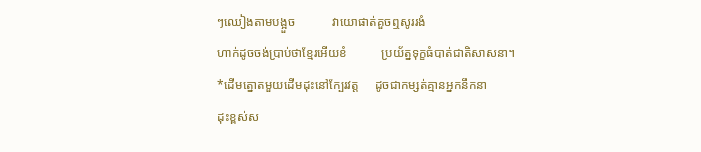ៗឈៀងតាមបង្អួច            វាយោផាត់គួចឮសូររងំ
ហាក់ដូចចង់ប្រាប់ថាខ្មែរអើយខំ           ប្រយ័ត្នទុក្ខធំបាត់ជាតិសាសនា។
*ដើមត្នោតមួយដើមដុះនៅក្បែរវត្ត     ដូចជាកម្សត់គ្មានអ្នកនឹកនា
ដុះខ្ពស់ស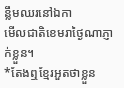ន្លឹមឈរនៅឯកា                    មើលជាតិខេមរាថ្ងៃណាភ្ញាក់ខ្លួន។
*តែងឮខ្មែរអួតថាខ្លួន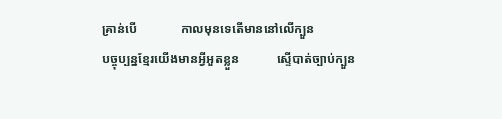គ្រាន់បើ              កាលមុនទេតើមាននៅលើក្បួន
បច្ចុប្បន្នខ្មែរយើងមានអ្វីអួតខ្លួន            ស្ទើបាត់ច្បាប់ក្បួន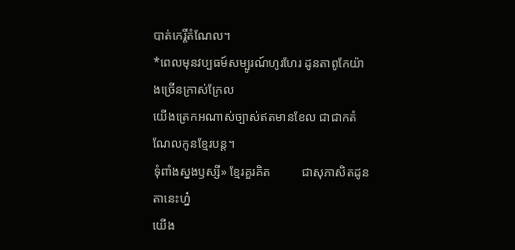បាត់កេរ្តិ៍តំណែល។
*ពេលមុនវប្បធម៍សម្បូរណ៍ហូរហែរ ដូនតាពូកែយ៉ាងច្រើនក្រាស់ក្រែល
យើងត្រេកអណាស់ច្បាស់ឥតមានខែល ជាជាកតំណែលកូនខ្មែរបន្ត។
ទុំពាំងស្នងឫស្សី» ខ្មែរគួរគិត          ជាសុភាសិតដូនតានេះហ្ន៎
យើង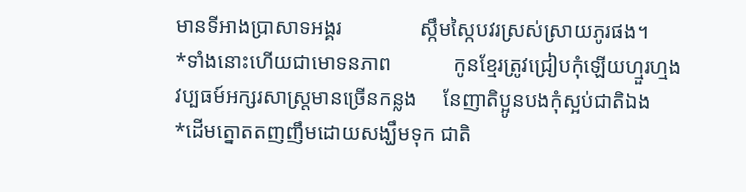មានទីអាងប្រាសាទអង្គរ               ស្កឹមស្កៃបវរស្រស់ស្រាយភូរផង។
*ទាំងនោះហើយជាមោទនភាព            កូនខ្មែរត្រូវជ្រៀបកុំឡើយហ្មួរហ្មង
វប្បធម៍អក្សរសាស្រ្តមានច្រើនកន្លង     នែញាតិប្អូនបងកុំស្អប់ជាតិឯង
*ដើមត្នោតតញញឹមដោយសង្ឃឹមទុក ជាតិ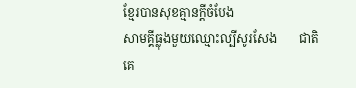ខ្មែរបានសុខគ្មានក្តីចំបែង
សាមគ្គីធ្លុងមួយឈ្មោះល្បីសូរសែង       ជាតិគេ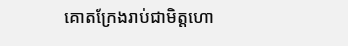គោតក្រែងរាប់ជាមិត្តហោ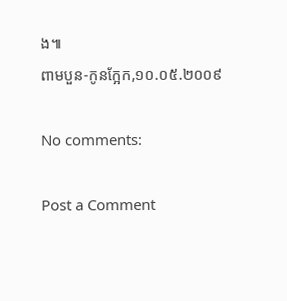ង៕
ពាមបួន-កូនក្អែក,១០.០៥.២០០៩

No comments:

Post a Comment